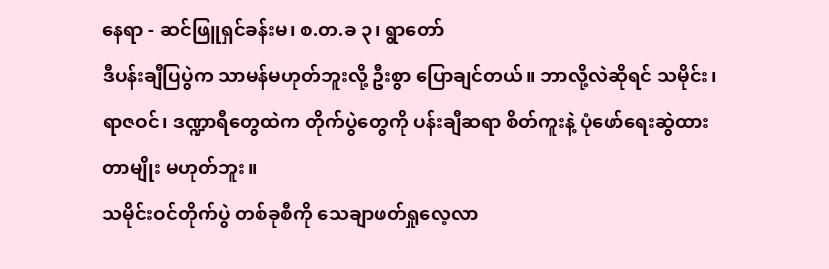နေရာ - ဆင်ဖြူရှင်ခန်းမ၊ စ.တ.ခ ၃၊ ရွာတော်
ဒီပန်းချီပြပွဲက သာမန်မဟုတ်ဘူးလို့ ဦးစွာ ပြောချင်တယ်။ ဘာလို့လဲဆိုရင် သမိုင်း၊ ရာဇဝင်၊ ဒဏ္ဍာရီတွေထဲက တိုက်ပွဲတွေကို ပန်းချီဆရာ စိတ်ကူးနဲ့ ပုံဖော်ရေးဆွဲထားတာမျိုး မဟုတ်ဘူး။
သမိုင်းဝင်တိုက်ပွဲ တစ်ခုစီကို သေချာဖတ်ရှုလေ့လာ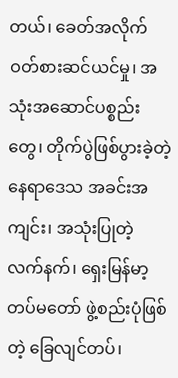တယ်၊ ခေတ်အလိုက် ဝတ်စားဆင်ယင်မှု၊ အသုံးအဆောင်ပစ္စည်းတွေ၊ တိုက်ပွဲဖြစ်ပွားခဲ့တဲ့ နေရာဒေသ အခင်းအကျင်း၊ အသုံးပြုတဲ့ လက်နက်၊ ရှေးမြန်မာ့တပ်မတော် ဖွဲ့စည်းပုံဖြစ်တဲ့ ခြေလျင်တပ်၊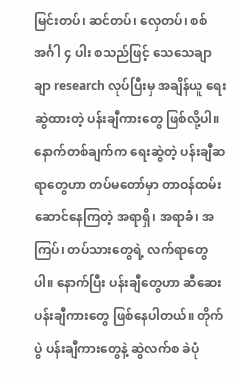မြင်းတပ်၊ ဆင်တပ်၊ လှေတပ်၊ စစ်အင်္ဂါ ၄ ပါး စသည်ဖြင့် သေသေချာချာ research လုပ်ပြီးမှ အချိန်ယူ ရေးဆွဲထားတဲ့ ပန်းချီကားတွေ ဖြစ်လို့ပါ။
နောက်တစ်ချက်က ရေးဆွဲတဲ့ ပန်းချီဆရာတွေဟာ တပ်မတော်မှာ တာဝန်ထမ်းဆောင်နေကြတဲ့ အရာရှိ၊ အရာခံ၊ အကြပ်၊ တပ်သားတွေရဲ့ လက်ရာတွေပါ။ နောက်ပြီး ပန်းချီတွေဟာ ဆီဆေးပန်းချီကားတွေ ဖြစ်နေပါတယ်။ တိုက်ပွဲ ပန်းချီကားတွေနဲ့ ဆွဲလက်စ ခဲပုံ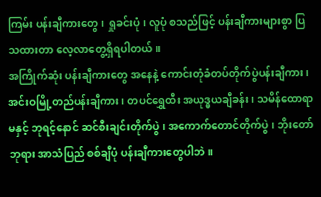ကြမ်း ပန်းချီကားတွေ၊ ရှုခင်းပုံ၊ လူပုံ စသည်ဖြင့် ပန်းချီကားများစွာ ပြသထားတာ လေ့လာတွေ့ရှိရပါတယ်။
အကြိုက်ဆုံး ပန်းချီကားတွေ အနေနဲ့ ကောင်းတုံခံတပ်တိုက်ပွဲပန်းချီကား၊ အင်းဝမြို့တည်ပန်းချီကား၊ တပင်ရွှေထီး အယုဒ္ဓယချီခန်း၊ သမိန်ထောရာမနှင့် ဘုရင့်နောင် ဆင်စီးချင်းတိုက်ပွဲ၊ အကောက်တောင်တိုက်ပွဲ၊ ဘိုးတော်ဘုရား အာသံပြည် စစ်ချီပုံ ပန်းချီကားတွေပါဘဲ။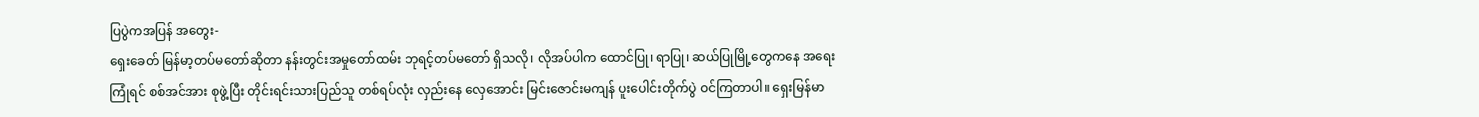ပြပွဲကအပြန် အတွေး-
ရှေးခေတ် မြန်မာ့တပ်မတော်ဆိုတာ နန်းတွင်းအမှုတော်ထမ်း ဘုရင့်တပ်မတော် ရှိသလို၊ လိုအပ်ပါက ထောင်ပြု၊ ရာပြု၊ ဆယ်ပြုမြို့တွေကနေ အရေးကြုံရင် စစ်အင်အား စုဖွဲ့ပြီး တိုင်းရင်းသားပြည်သူ တစ်ရပ်လုံး လှည်းနေ လှေအောင်း မြင်းဇောင်းမကျန် ပူးပေါင်းတိုက်ပွဲ ဝင်ကြတာပါ။ ရှေးမြန်မာ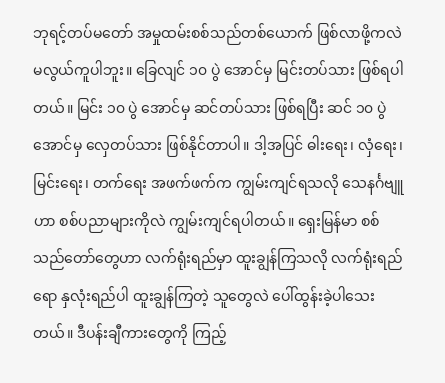ဘုရင့်တပ်မတော် အမှုထမ်းစစ်သည်တစ်ယောက် ဖြစ်လာဖို့ကလဲ မလွယ်ကူပါဘူး။ ခြေလျင် ၁၀ ပွဲ အောင်မှ မြင်းတပ်သား ဖြစ်ရပါတယ်။ မြင်း ၁၀ ပွဲ အောင်မှ ဆင်တပ်သား ဖြစ်ရပြီး ဆင် ၁၀ ပွဲ အောင်မှ လှေတပ်သား ဖြစ်နိုင်တာပါ။ ဒါ့အပြင် ဓါးရေး၊ လှံရေး၊ မြင်းရေး၊ တက်ရေး အဖက်ဖက်က ကျွမ်းကျင်ရသလို သေနင်္ဂဗျူဟာ စစ်ပညာများကိုလဲ ကျွမ်းကျင်ရပါတယ်။ ရှေးမြန်မာ စစ်သည်တော်တွေဟာ လက်ရုံးရည်မှာ ထူးချွန်ကြသလို လက်ရုံးရည်ရော နှလုံးရည်ပါ ထူးချွန်ကြတဲ့ သူတွေလဲ ပေါ်ထွန်းခဲ့ပါသေးတယ်။ ဒီပန်းချီကားတွေကို ကြည့်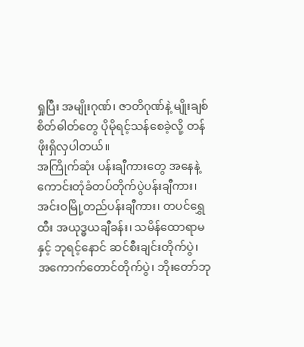ရှုပြီး အမျိုးဂုဏ်၊ ဇာတိဂုဏ်နဲ့ မျိုးချစ်စိတ်ဓါတ်တွေ ပိုမိုရင့်သန်စေခဲ့လို့ တန်ဖိုးရှိလှပါတယ်။
အကြိုက်ဆုံး ပန်းချီကားတွေ အနေနဲ့ ကောင်းတုံခံတပ်တိုက်ပွဲပန်းချီကား၊ အင်းဝမြို့တည်ပန်းချီကား၊ တပင်ရွှေထီး အယုဒ္ဓယချီခန်း၊ သမိန်ထောရာမနှင့် ဘုရင့်နောင် ဆင်စီးချင်းတိုက်ပွဲ၊ အကောက်တောင်တိုက်ပွဲ၊ ဘိုးတော်ဘု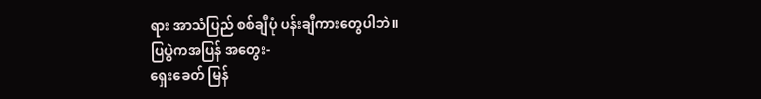ရား အာသံပြည် စစ်ချီပုံ ပန်းချီကားတွေပါဘဲ။
ပြပွဲကအပြန် အတွေး-
ရှေးခေတ် မြန်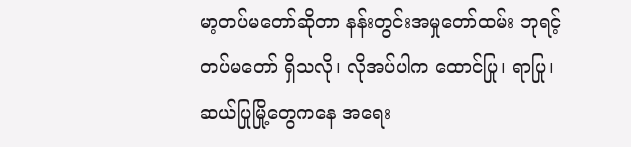မာ့တပ်မတော်ဆိုတာ နန်းတွင်းအမှုတော်ထမ်း ဘုရင့်တပ်မတော် ရှိသလို၊ လိုအပ်ပါက ထောင်ပြု၊ ရာပြု၊ ဆယ်ပြုမြို့တွေကနေ အရေး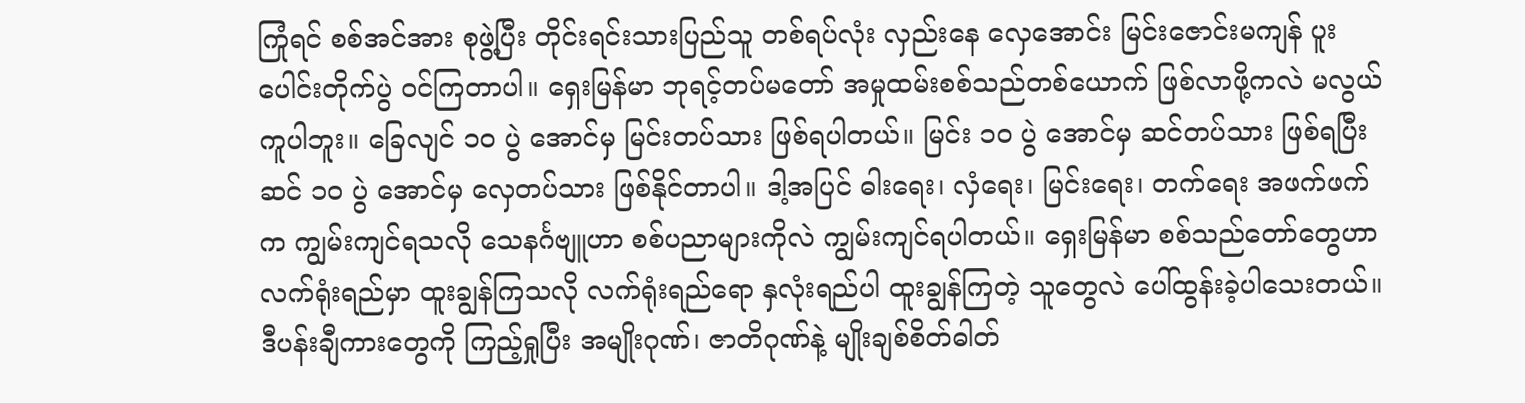ကြုံရင် စစ်အင်အား စုဖွဲ့ပြီး တိုင်းရင်းသားပြည်သူ တစ်ရပ်လုံး လှည်းနေ လှေအောင်း မြင်းဇောင်းမကျန် ပူးပေါင်းတိုက်ပွဲ ဝင်ကြတာပါ။ ရှေးမြန်မာ ဘုရင့်တပ်မတော် အမှုထမ်းစစ်သည်တစ်ယောက် ဖြစ်လာဖို့ကလဲ မလွယ်ကူပါဘူး။ ခြေလျင် ၁၀ ပွဲ အောင်မှ မြင်းတပ်သား ဖြစ်ရပါတယ်။ မြင်း ၁၀ ပွဲ အောင်မှ ဆင်တပ်သား ဖြစ်ရပြီး ဆင် ၁၀ ပွဲ အောင်မှ လှေတပ်သား ဖြစ်နိုင်တာပါ။ ဒါ့အပြင် ဓါးရေး၊ လှံရေး၊ မြင်းရေး၊ တက်ရေး အဖက်ဖက်က ကျွမ်းကျင်ရသလို သေနင်္ဂဗျူဟာ စစ်ပညာများကိုလဲ ကျွမ်းကျင်ရပါတယ်။ ရှေးမြန်မာ စစ်သည်တော်တွေဟာ လက်ရုံးရည်မှာ ထူးချွန်ကြသလို လက်ရုံးရည်ရော နှလုံးရည်ပါ ထူးချွန်ကြတဲ့ သူတွေလဲ ပေါ်ထွန်းခဲ့ပါသေးတယ်။ ဒီပန်းချီကားတွေကို ကြည့်ရှုပြီး အမျိုးဂုဏ်၊ ဇာတိဂုဏ်နဲ့ မျိုးချစ်စိတ်ဓါတ်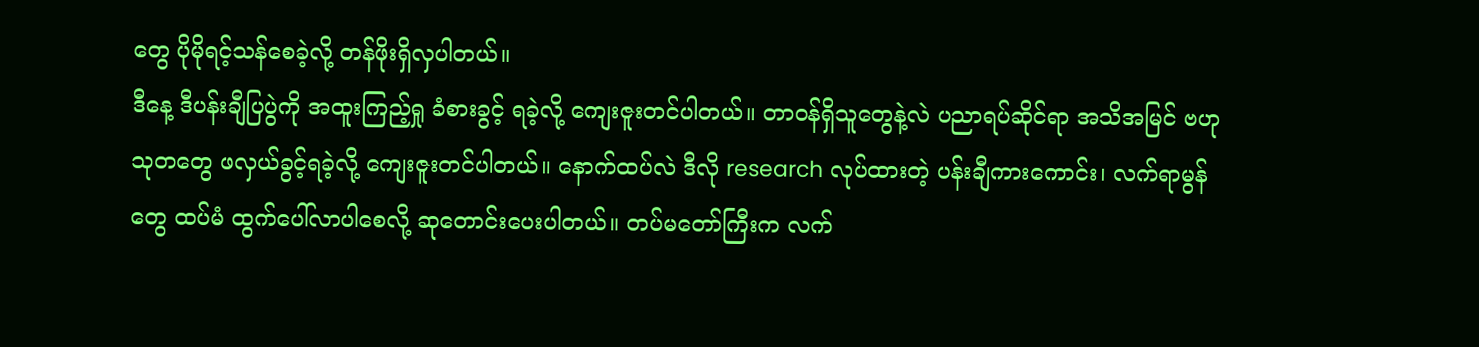တွေ ပိုမိုရင့်သန်စေခဲ့လို့ တန်ဖိုးရှိလှပါတယ်။
ဒီနေ့ ဒီပန်းချီပြပွဲကို အထူးကြည့်ရှု ခံစားခွင့် ရခဲ့လို့ ကျေးဇူးတင်ပါတယ်။ တာဝန်ရှိသူတွေနဲ့လဲ ပညာရပ်ဆိုင်ရာ အသိအမြင် ဗဟုသုတတွေ ဖလှယ်ခွင့်ရခဲ့လို့ ကျေးဇူးတင်ပါတယ်။ နောက်ထပ်လဲ ဒီလို research လုပ်ထားတဲ့ ပန်းချီကားကောင်း၊ လက်ရာမွန်တွေ ထပ်မံ ထွက်ပေါ်လာပါစေလို့ ဆုတောင်းပေးပါတယ်။ တပ်မတော်ကြီးက လက်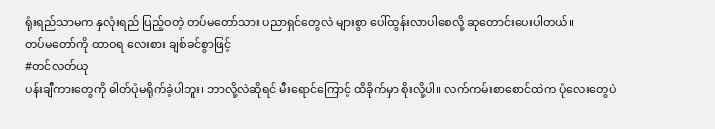ရုံးရည်သာမက နှလုံးရည် ပြည့်ဝတဲ့ တပ်မတော်သား ပညာရှင်တွေလဲ များစွာ ပေါ်ထွန်းလာပါစေလို့ ဆုတောင်းပေးပါတယ်။
တပ်မတော်ကို ထာဝရ လေးစား ချစ်ခင်စွာဖြင့်
#တင်လတ်ယု
ပန်းချီကားတွေကို ဓါတ်ပုံမရိုက်ခဲ့ပါဘူး၊ ဘာလို့လဲဆိုရင် မီးရောင်ကြောင့် ထိခိုက်မှာ စိုးလို့ပါ။ လက်ကမ်းစာစောင်ထဲက ပုံလေးတွေပဲ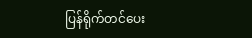ပြန်ရိုက်တင်ပေး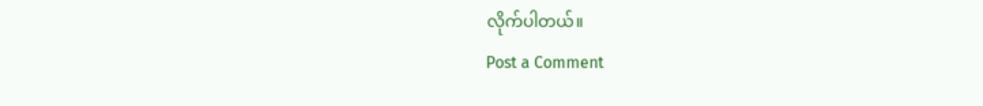လိုက်ပါတယ်။
Post a Comment